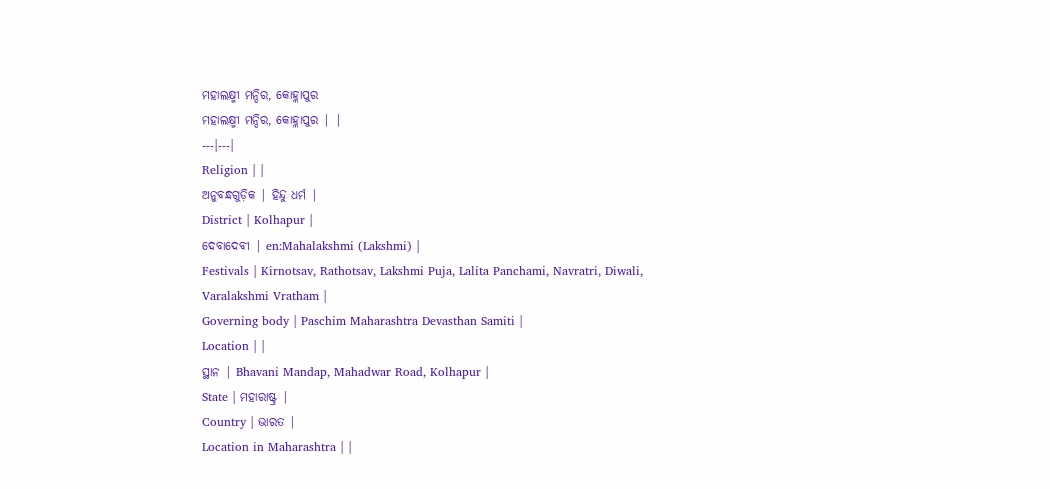ମହାଲକ୍ଷ୍ମୀ ମନ୍ଦିର, କୋହ୍ଳାପୁର
ମହାଲକ୍ଷ୍ମୀ ମନ୍ଦିର, କୋହ୍ଳାପୁର | |
---|---|
Religion | |
ଅନୁବନ୍ଧଗୁଡ଼ିକ | ହିନ୍ଦୁ ଧର୍ମ |
District | Kolhapur |
ଦେବାଦେବୀ | en:Mahalakshmi (Lakshmi) |
Festivals | Kirnotsav, Rathotsav, Lakshmi Puja, Lalita Panchami, Navratri, Diwali, Varalakshmi Vratham |
Governing body | Paschim Maharashtra Devasthan Samiti |
Location | |
ସ୍ଥାନ | Bhavani Mandap, Mahadwar Road, Kolhapur |
State | ମହାରାଷ୍ଟ୍ର |
Country | ଭାରତ |
Location in Maharashtra | |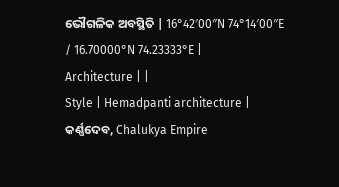ଭୌଗଳିକ ଅବସ୍ଥିତି | 16°42′00″N 74°14′00″E / 16.70000°N 74.23333°E |
Architecture | |
Style | Hemadpanti architecture |
କର୍ଣ୍ଣଦେବ, Chalukya Empire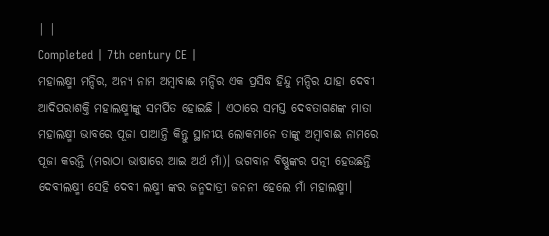| |
Completed | 7th century CE |
ମହାଲକ୍ଷ୍ମୀ ମନ୍ଦିର, ଅନ୍ୟ ନାମ ଅମ୍ବାବାଈ ମନ୍ଦିର ଏକ ପ୍ରସିଦ୍ଧ ହିନ୍ଦୁ ମନ୍ଦିର ଯାହା ଦେବୀ ଆଦିପରାଶକ୍ତି ମହାଲକ୍ଷ୍ମୀଙ୍କୁ ସମର୍ପିତ ହୋଇଛି । ଏଠାରେ ସମସ୍ତ ଦେବତାଗଣଙ୍କ ମାତା ମହାଲକ୍ଷ୍ମୀ ଭାବରେ ପୂଜା ପାଆନ୍ତି କିନ୍ତୁ ସ୍ଥାନୀୟ ଲୋକମାନେ ତାଙ୍କୁ ଅମ୍ବାବାଈ ନାମରେ ପୂଜା କରନ୍ତି (ମରାଠା ଭାଷାରେ ଆଇ ଅର୍ଥ ମାଁ)। ଭଗବାନ ବିଷ୍ଣୁଙ୍କର ପତ୍ନୀ ହେଉଛନ୍ତି ଦେବୀଲକ୍ଷ୍ମୀ ସେହି ଦେବୀ ଲକ୍ଷ୍ମୀ ଙ୍କର ଜନ୍ମଦାତ୍ରୀ ଜନନୀ ହେଲେ ମାଁ ମହାଲକ୍ଷ୍ମୀ।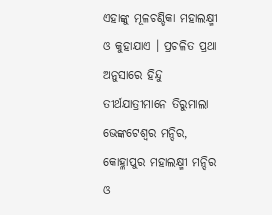ଏହାଙ୍କୁ ମୂଳଚଣ୍ଡିକା ମହାଲକ୍ଷ୍ମୀ ଓ କୁହାଯାଏ । ପ୍ରଚଳିତ ପ୍ରଥା ଅନୁସାରେ ହିନ୍ଦୁ ତୀର୍ଥଯାତ୍ରୀମାନେ ତିରୁମାଲା ଭେଙ୍କଟେଶ୍ୱର ମନ୍ଦିର, କୋହ୍ଳାପୁର ମହାଲକ୍ଷ୍ମୀ ମନ୍ଦିର ଓ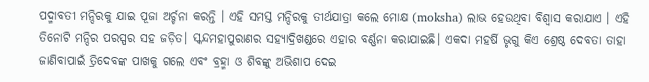ପଦ୍ମାବତୀ ମନ୍ଦିରକୁ ଯାଇ ପୂଜା ଅର୍ଚ୍ଚନା କରନ୍ତି । ଏହି ସମସ୍ତ ମନ୍ଦିରକୁ ତୀର୍ଥଯାତ୍ରା କଲେ ମୋକ୍ଷ (moksha) ଲାଭ ହେଉଥିବା ବିଶ୍ୱାସ କରାଯାଏ । ଏହି ତିନୋଟି ମନ୍ଦିର ପରସ୍ପର ସହ ଜଡ଼ିତ। ସ୍କନ୍ଦମହାପୁରାଣର ସହ୍ୟାଦ୍ରିଖଣ୍ଡରେ ଏହାର ବର୍ଣ୍ଣନା କରାଯାଇଛି। ଏକଦା ମହର୍ଷି ଭୃଗୁ କିଏ ଶ୍ରେଷ୍ଠ ଦେବତା ତାହା ଜାଣିବାପାଇଁ ତ୍ରିଦେବଙ୍କ ପାଖକୁ ଗଲେ ଏବଂ ବ୍ରହ୍ମା ଓ ଶିବଙ୍କୁ ଅଭିଶାପ ଦେଇ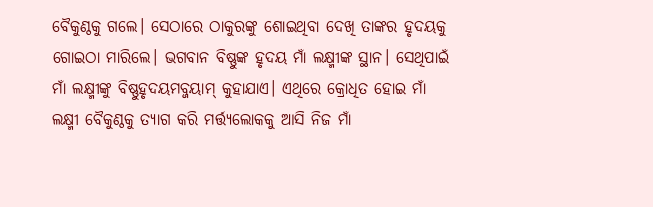ବୈକୁଣ୍ଠକୁ ଗଲେ। ସେଠାରେ ଠାକୁରଙ୍କୁ ଶୋଇଥିବା ଦେଖି ତାଙ୍କର ହୃଦୟକୁ ଗୋଇଠା ମାରିଲେ। ଭଗବାନ ବିଷ୍ଣୁଙ୍କ ହୃଦୟ ମାଁ ଲକ୍ଷ୍ମୀଙ୍କ ସ୍ଥାନ। ସେଥିପାଇଁ ମାଁ ଲକ୍ଷ୍ମୀଙ୍କୁ ବିଷ୍ଣୁହୃଦୟମବ୍ଜୟାମ୍ କୁହାଯାଏ। ଏଥିରେ କ୍ରୋଧିତ ହୋଇ ମାଁ ଲକ୍ଷ୍ମୀ ବୈକୁଣ୍ଠକୁ ତ୍ୟାଗ କରି ମର୍ତ୍ତ୍ୟଲୋକକୁ ଆସି ନିଜ ମାଁ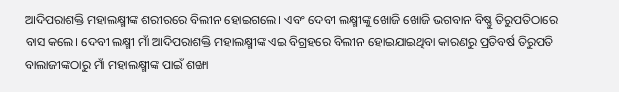ଆଦିପରାଶକ୍ତି ମହାଲକ୍ଷ୍ମୀଙ୍କ ଶରୀରରେ ବିଲୀନ ହୋଇଗଲେ। ଏବଂ ଦେବୀ ଲକ୍ଷ୍ମୀଙ୍କୁ ଖୋଜି ଖୋଜି ଭଗବାନ ବିଷ୍ଣୁ ତିରୁପତିଠାରେ ବାସ କଲେ। ଦେବୀ ଲକ୍ଷ୍ମୀ ମାଁ ଆଦିପରାଶକ୍ତି ମହାଲକ୍ଷ୍ମୀଙ୍କ ଏଇ ବିଗ୍ରହରେ ବିଲୀନ ହୋଇଯାଇଥିବା କାରଣରୁ ପ୍ରତିବର୍ଷ ତିରୁପତି ବାଲାଜୀଙ୍କଠାରୁ ମାଁ ମହାଲକ୍ଷ୍ମୀଙ୍କ ପାଇଁ ଶଙ୍ଖା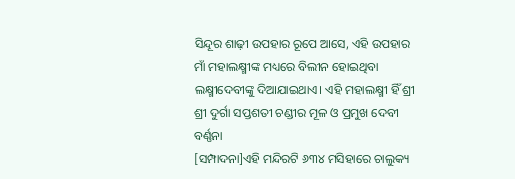ସିନ୍ଦୂର ଶାଢ଼ୀ ଉପହାର ରୂପେ ଆସେ, ଏହି ଉପହାର ମାଁ ମହାଲକ୍ଷ୍ମୀଙ୍କ ମଧ୍ୟରେ ବିଲୀନ ହୋଇଥିବା ଲକ୍ଷ୍ମୀଦେବୀଙ୍କୁ ଦିଆଯାଇଥାଏ। ଏହି ମହାଲକ୍ଷ୍ମୀ ହିଁ ଶ୍ରୀ ଶ୍ରୀ ଦୁର୍ଗା ସପ୍ତଶତୀ ଚଣ୍ଡୀର ମୂଳ ଓ ପ୍ରମୁଖ ଦେବୀ
ବର୍ଣ୍ଣନା
[ସମ୍ପାଦନା]ଏହି ମନ୍ଦିରଟି ୬୩୪ ମସିହାରେ ଚାଲୁକ୍ୟ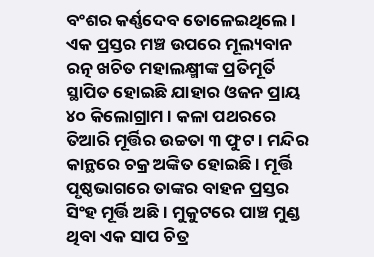ବଂଶର କର୍ଣ୍ଣଦେବ ତୋଳେଇଥିଲେ । ଏକ ପ୍ରସ୍ତର ମଞ୍ଚ ଉପରେ ମୂଲ୍ୟବାନ ରତ୍ନ ଖଚିତ ମହାଲକ୍ଷ୍ମୀଙ୍କ ପ୍ରତିମୂର୍ତି ସ୍ଥାପିତ ହୋଇଛି ଯାହାର ଓଜନ ପ୍ରାୟ ୪୦ କିଲୋଗ୍ରାମ । କଳା ପଥରରେ ତିଆରି ମୂର୍ତ୍ତିର ଉଚ୍ଚତା ୩ ଫୁଟ । ମନ୍ଦିର କାନ୍ଥରେ ଚକ୍ର ଅଙ୍କିତ ହୋଇଛି । ମୂର୍ତ୍ତି ପୃଷ୍ଠଭାଗରେ ତାଙ୍କର ବାହନ ପ୍ରସ୍ତର ସିଂହ ମୂର୍ତ୍ତି ଅଛି । ମୁକୁଟରେ ପାଞ୍ଚ ମୁଣ୍ଡ ଥିବା ଏକ ସାପ ଚିତ୍ର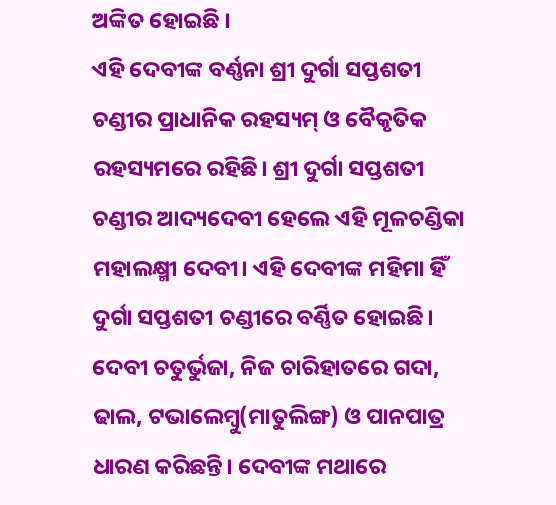ଅଙ୍କିତ ହୋଇଛି ।
ଏହି ଦେବୀଙ୍କ ବର୍ଣ୍ଣନା ଶ୍ରୀ ଦୁର୍ଗା ସପ୍ତଶତୀ ଚଣ୍ଡୀର ପ୍ରାଧାନିକ ରହସ୍ୟମ୍ ଓ ବୈକୃତିକ ରହସ୍ୟମରେ ରହିଛି। ଶ୍ରୀ ଦୁର୍ଗା ସପ୍ତଶତୀ ଚଣ୍ଡୀର ଆଦ୍ୟଦେବୀ ହେଲେ ଏହି ମୂଳଚଣ୍ଡିକା ମହାଲକ୍ଷ୍ମୀ ଦେବୀ। ଏହି ଦେବୀଙ୍କ ମହିମା ହିଁ ଦୁର୍ଗା ସପ୍ତଶତୀ ଚଣ୍ଡୀରେ ବର୍ଣ୍ଣିତ ହୋଇଛି। ଦେବୀ ଚତୁର୍ଭୁଜା, ନିଜ ଚାରିହାତରେ ଗଦା, ଢାଲ, ଟଭାଲେମ୍ବୁ(ମାତୁଲିଙ୍ଗ) ଓ ପାନପାତ୍ର ଧାରଣ କରିଛନ୍ତି। ଦେବୀଙ୍କ ମଥାରେ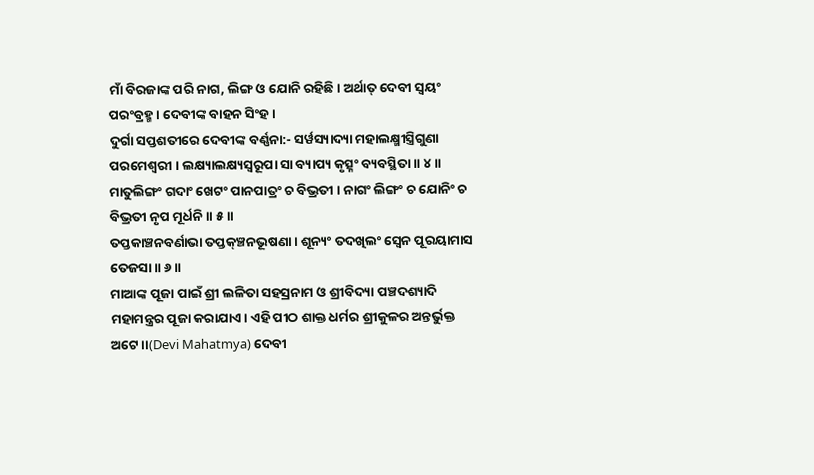ମାଁ ବିରଜାଙ୍କ ପରି ନାଗ, ଲିଙ୍ଗ ଓ ଯୋନି ରହିଛି। ଅର୍ଥାତ୍ ଦେବୀ ସ୍ବୟଂ ପରଂବ୍ରହ୍ମ। ଦେବୀଙ୍କ ବାହନ ସିଂହ।
ଦୁର୍ଗା ସପ୍ତଶତୀରେ ଦେବୀଙ୍କ ବର୍ଣ୍ଣନା:- ସର୍ୱସ୍ୟାଦ୍ୟା ମହାଲକ୍ଷ୍ମୀସ୍ତ୍ରିଗୁଣା ପରମେଶ୍ୱରୀ । ଲକ୍ଷ୍ୟାଲକ୍ଷ୍ୟସ୍ୱରୂପା ସା ବ୍ୟାପ୍ୟ କୃତ୍ସ୍ନଂ ବ୍ୟବସ୍ଥିତା ॥ ୪॥
ମାତୁଲିଙ୍ଗଂ ଗଦାଂ ଖେଟଂ ପାନପାତ୍ରଂ ଚ ବିଭ୍ରତୀ । ନାଗଂ ଲିଙ୍ଗଂ ଚ ଯୋନିଂ ଚ ବିଭ୍ରତୀ ନୃପ ମୂର୍ଧନି ॥ ୫॥
ତପ୍ତକାଞ୍ଚନବର୍ଣାଭା ତପ୍ତକ୍ଞ୍ଚନଭୂଷଣା । ଶୂନ୍ୟଂ ତଦଖିଲଂ ସ୍ୱେନ ପୂରୟାମାସ ତେଜସା ॥ ୬॥
ମାଆଙ୍କ ପୂଜା ପାଇଁ ଶ୍ରୀ ଲଳିତା ସହସ୍ରନାମ ଓ ଶ୍ରୀବିଦ୍ୟା ପଞ୍ଚଦଶ୍ୟାଦି ମହାମନ୍ତ୍ରର ପୂଜା କରାଯାଏ। ଏହି ପୀଠ ଶାକ୍ତ ଧର୍ମର ଶ୍ରୀକୁଳର ଅନ୍ତର୍ଭୁକ୍ତ ଅଟେ।।(Devi Mahatmya) ଦେବୀ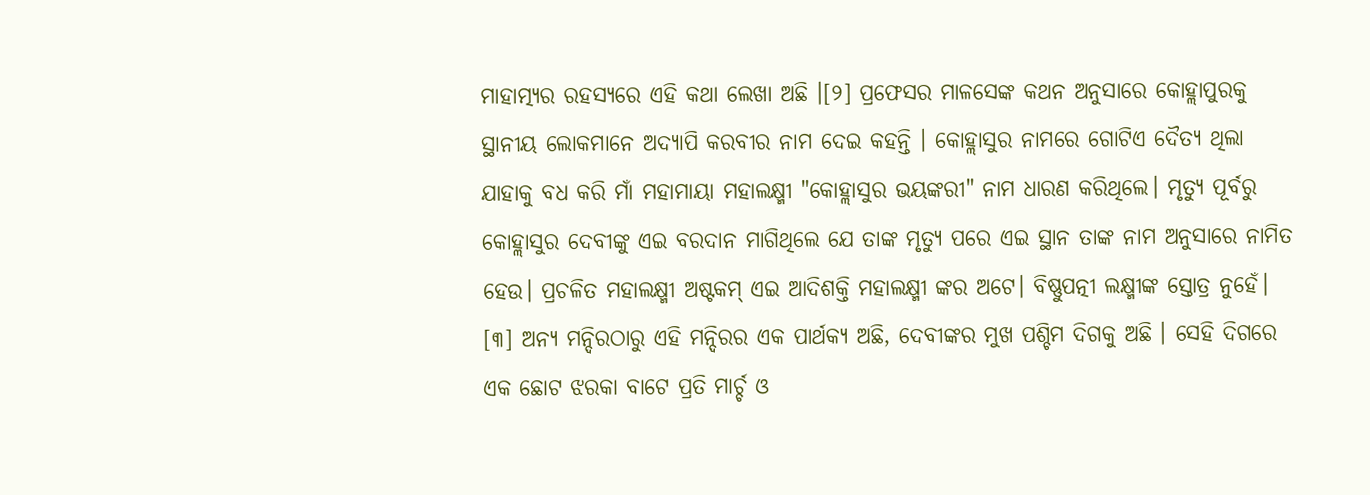ମାହାତ୍ମ୍ୟର ରହସ୍ୟରେ ଏହି କଥା ଲେଖା ଅଛି ।[୨] ପ୍ରଫେସର ମାଳସେଙ୍କ କଥନ ଅନୁସାରେ କୋହ୍ଲାପୁରକୁ ସ୍ଥାନୀୟ ଲୋକମାନେ ଅଦ୍ୟାପି କରବୀର ନାମ ଦେଇ କହନ୍ତି । କୋହ୍ଲାସୁର ନାମରେ ଗୋଟିଏ ଦୈତ୍ୟ ଥିଲା ଯାହାକୁ ବଧ କରି ମାଁ ମହାମାୟା ମହାଲକ୍ଷ୍ମୀ "କୋହ୍ଲାସୁର ଭୟଙ୍କରୀ" ନାମ ଧାରଣ କରିଥିଲେ। ମୃତ୍ୟୁ ପୂର୍ବରୁ କୋହ୍ଲାସୁର ଦେବୀଙ୍କୁ ଏଇ ବରଦାନ ମାଗିଥିଲେ ଯେ ତାଙ୍କ ମୃତ୍ୟୁ ପରେ ଏଇ ସ୍ଥାନ ତାଙ୍କ ନାମ ଅନୁସାରେ ନାମିତ ହେଉ। ପ୍ରଚଳିତ ମହାଲକ୍ଷ୍ମୀ ଅଷ୍ଟକମ୍ ଏଇ ଆଦିଶକ୍ତି ମହାଲକ୍ଷ୍ମୀ ଙ୍କର ଅଟେ। ବିଷ୍ଣୁପତ୍ନୀ ଲକ୍ଷ୍ମୀଙ୍କ ସ୍ତୋତ୍ର ନୁହେଁ। [୩] ଅନ୍ୟ ମନ୍ଦିରଠାରୁ ଏହି ମନ୍ଦିରର ଏକ ପାର୍ଥକ୍ୟ ଅଛି, ଦେବୀଙ୍କର ମୁଖ ପଶ୍ଚିମ ଦିଗକୁ ଅଛି । ସେହି ଦିଗରେ ଏକ ଛୋଟ ଝରକା ବାଟେ ପ୍ରତି ମାର୍ଚ୍ଚ ଓ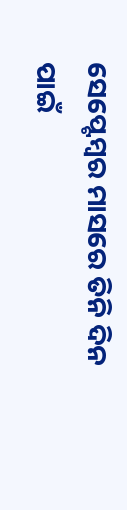ସେପ୍ଟେମ୍ବର ମାସରେ ତିନି ଦିନ ପାଇଁ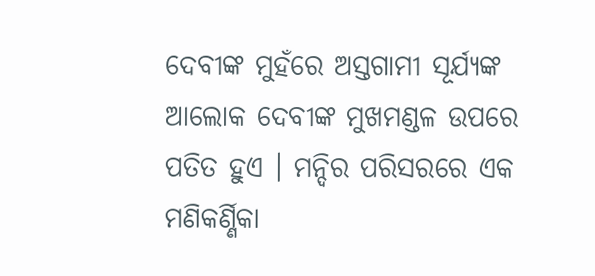ଦେବୀଙ୍କ ମୁହଁରେ ଅସ୍ତଗାମୀ ସୂର୍ଯ୍ୟଙ୍କ ଆଲୋକ ଦେବୀଙ୍କ ମୁଖମଣ୍ଡଳ ଉପରେ ପତିତ ହୁଏ । ମନ୍ଦିର ପରିସରରେ ଏକ ମଣିକର୍ଣ୍ଣିକା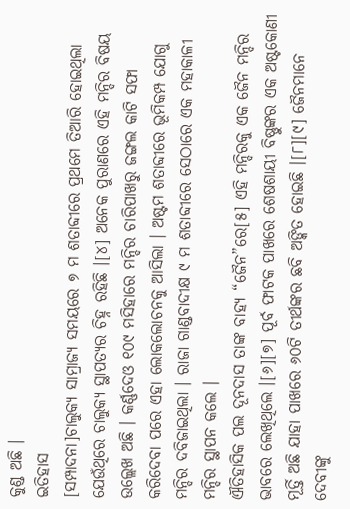କୁଣ୍ଡ ଅଛି ।
ଇତିହାସ
[ସମ୍ପାଦନା]ଚାଲୁକ୍ୟ ସାମ୍ରାଜ୍ୟ ସମୟରେ ୭ ମ ଶତାବ୍ଦୀରେ ପ୍ରଥମେ ତିଆରି ହୋଇଥିଲା ଯେଉଁଥିରେ ଚାଲୁକ୍ୟ ସ୍ଥାପତ୍ୟର ଚିହ୍ନ ରହିଛି ।[୪] ଅନେକ ପୁରାଣରେ ଏହି ମନ୍ଦିର ବିଷୟ ଉଲ୍ଲେଖ ଅଛି । କର୍ଣ୍ଣଦେଓ ୧୦୯ ମସିହାରେ ମନ୍ଦିର ଚାରିପାଖରୁ ଜଙ୍ଗଲ କାଟି ସଫା କରିଦେବା ପରେ ଏହା ଲୋକଲୋଚନକୁ ଆସିଲା । ଅଷ୍ଟମ ଶତାବ୍ଦୀରେ ଭୂମିକମ୍ପ ଯୋଗୁ ମନ୍ଦିର ଦବିଜାଇଥିଲା । ରାଜା ଗାଣ୍ଡବାଦୀକ୍ଷ ୯ ମ ଶତାବ୍ଦୀରେ ସେଠାରେ ଏକ ମହାକାଳୀ ମନ୍ଦିର ସ୍ଥାପନ କଲେ ।
ଐତିହାସିକ ପଲ ଦୂନଦାସ ତାଙ୍କ ବାହ୍ୟ “ଜୈନ”ରେ[୫] ଏହି ମନ୍ଦିରକୁ ଏକ ଜୈନ ମନ୍ଦିର ଭାବରେ ଲେଖିଥିଲେ ।[୬][୭] ପୂର୍ବ ଫାଟକ ପାଖରେ ଶେଷଶାୟୀ ବିଷ୍ଣୁଙ୍କର ଏକ ଅଷ୍ଟକୋଣୀ ମୂର୍ତ୍ତି ଅଛି ଯାହା ପାଖରେ ୬୦ଟି ତୀର୍ଥଙ୍କର ଛବି ଅଙ୍କିତ ହୋଇଛି ।[୮][୯] ଜୈନମାନେ ଦେବୀଙ୍କୁ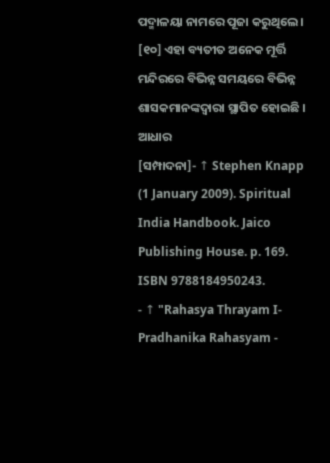ପଦ୍ମାଳୟା ନାମରେ ପୂଜା କରୁଥିଲେ । [୧୦] ଏହା ବ୍ୟତୀତ ଅନେକ ମୂର୍ତ୍ତି ମନ୍ଦିରରେ ବିଭିନ୍ନ ସମୟରେ ବିଭିନ୍ନ ଶାସକମାନଙ୍କଦ୍ୱାରା ସ୍ଥାପିତ ହୋଇଛି ।
ଆଧାର
[ସମ୍ପାଦନା]- ↑ Stephen Knapp (1 January 2009). Spiritual India Handbook. Jaico Publishing House. p. 169. ISBN 9788184950243.
- ↑ "Rahasya Thrayam I- Pradhanika Rahasyam -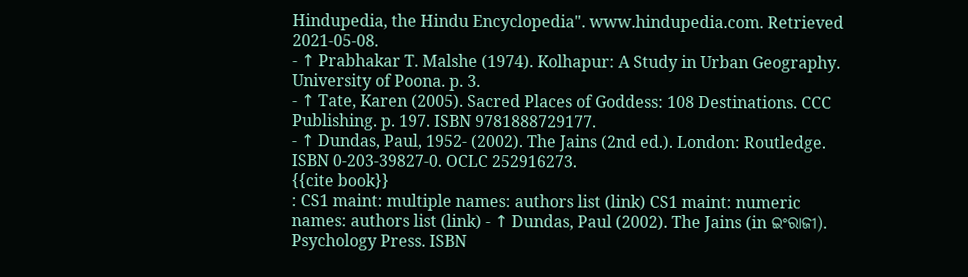Hindupedia, the Hindu Encyclopedia". www.hindupedia.com. Retrieved 2021-05-08.
- ↑ Prabhakar T. Malshe (1974). Kolhapur: A Study in Urban Geography. University of Poona. p. 3.
- ↑ Tate, Karen (2005). Sacred Places of Goddess: 108 Destinations. CCC Publishing. p. 197. ISBN 9781888729177.
- ↑ Dundas, Paul, 1952- (2002). The Jains (2nd ed.). London: Routledge. ISBN 0-203-39827-0. OCLC 252916273.
{{cite book}}
: CS1 maint: multiple names: authors list (link) CS1 maint: numeric names: authors list (link) - ↑ Dundas, Paul (2002). The Jains (in ଇଂରାଜୀ). Psychology Press. ISBN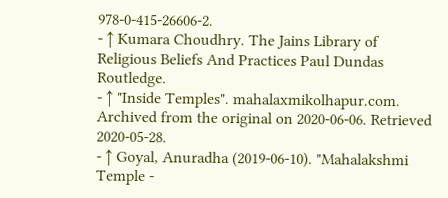978-0-415-26606-2.
- ↑ Kumara Choudhry. The Jains Library of Religious Beliefs And Practices Paul Dundas Routledge.
- ↑ "Inside Temples". mahalaxmikolhapur.com. Archived from the original on 2020-06-06. Retrieved 2020-05-28.
- ↑ Goyal, Anuradha (2019-06-10). "Mahalakshmi Temple -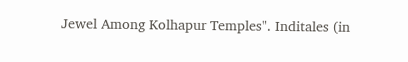Jewel Among Kolhapur Temples". Inditales (in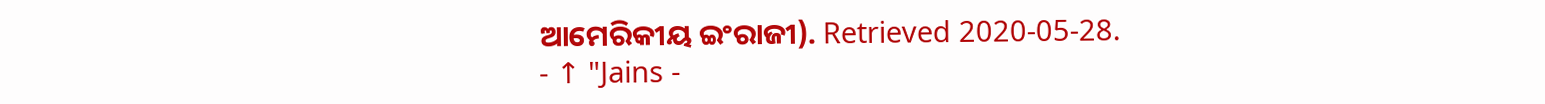ଆମେରିକୀୟ ଇଂରାଜୀ). Retrieved 2020-05-28.
- ↑ "Jains -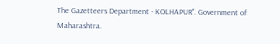The Gazetteers Department - KOLHAPUR". Government of Maharashtra.